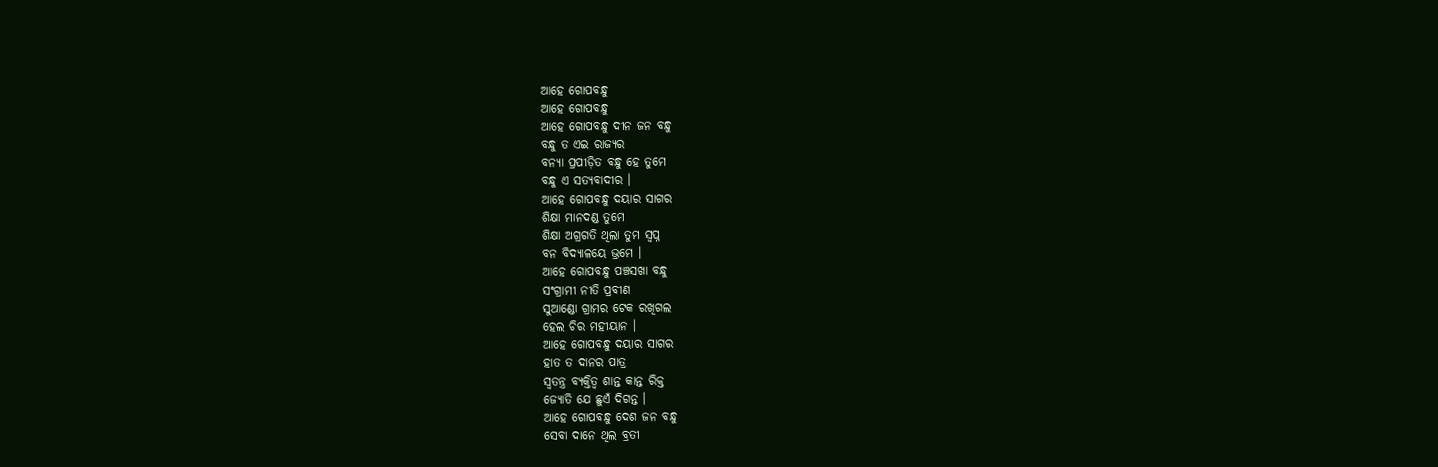ଆହେ ଗୋପବନ୍ଧୁ
ଆହେ ଗୋପବନ୍ଧୁ
ଆହେ ଗୋପବନ୍ଧୁ ଦୀନ ଜନ ବନ୍ଧୁ
ବନ୍ଧୁ ତ ଏଇ ରାଜ୍ୟର
ବନ୍ୟା ପ୍ରପୀଡ଼ିତ ବନ୍ଧୁ ହେ ତୁମେ
ବନ୍ଧୁ ଏ ସତ୍ୟବାଦୀର ।
ଆହେ ଗୋପବନ୍ଧୁ ଦୟାର ସାଗର
ଶିକ୍ଷା ମାନଦଣ୍ଡ ତୁମେ
ଶିକ୍ଷା ଅଗ୍ରଗତି ଥିଲା ତୁମ ସ୍ବପ୍ନ
ବନ ବିଦ୍ୟାଳୟେ ଭ୍ରମେ ।
ଆହେ ଗୋପବନ୍ଧୁ ପଞ୍ଚସଖା ବନ୍ଧୁ
ସଂଗ୍ରାମୀ ନୀତି ପ୍ରବୀଣ
ସୁଆଣ୍ଡୋ ଗ୍ରାମର ଟେକ ରଖିଗଲ
ହେଲ ଚିର ମହୀୟାନ ।
ଆହେ ଗୋପବନ୍ଧୁ ଦୟାର ସାଗର
ହାତ ତ ଦାନର ପାତ୍ର
ସ୍ୱତନ୍ତ୍ର ବ୍ୟକ୍ତିତ୍ଵ ଶାନ୍ତ କାନ୍ତ ରିକ୍ତ
ଜ୍ୟୋତି ଯେ ଛୁଏଁ ଦିଗନ୍ତ ।
ଆହେ ଗୋପବନ୍ଧୁ ଦେଶ ଜନ ବନ୍ଧୁ
ସେବା ଦାନେ ଥିଲ ବ୍ରତୀ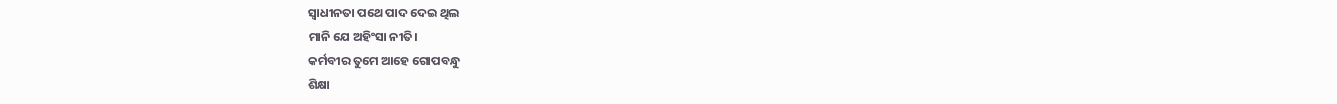ସ୍ଵାଧୀନତା ପଥେ ପାଦ ଦେଇ ଥିଲ
ମାନି ଯେ ଅହିଂସା ନୀତି।
କର୍ମବୀର ତୁମେ ଆହେ ଗୋପବନ୍ଧୁ
ଶିକ୍ଷା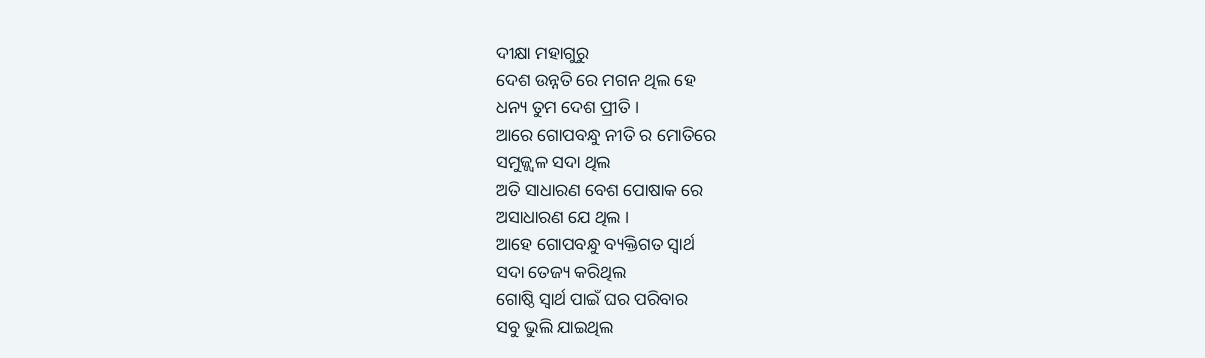ଦୀକ୍ଷା ମହାଗୁରୁ
ଦେଶ ଉନ୍ନତି ରେ ମଗନ ଥିଲ ହେ
ଧନ୍ୟ ତୁମ ଦେଶ ପ୍ରୀତି ।
ଆରେ ଗୋପବନ୍ଧୁ ନୀତି ର ମୋତିରେ
ସମୁଜ୍ଜ୍ଵଳ ସଦା ଥିଲ
ଅତି ସାଧାରଣ ବେଶ ପୋଷାକ ରେ
ଅସାଧାରଣ ଯେ ଥିଲ ।
ଆହେ ଗୋପବନ୍ଧୁ ବ୍ୟକ୍ତିଗତ ସ୍ଵାର୍ଥ
ସଦା ତେଜ୍ୟ କରିଥିଲ
ଗୋଷ୍ଠି ସ୍ଵାର୍ଥ ପାଇଁ ଘର ପରିବାର
ସବୁ ଭୁଲି ଯାଇଥିଲ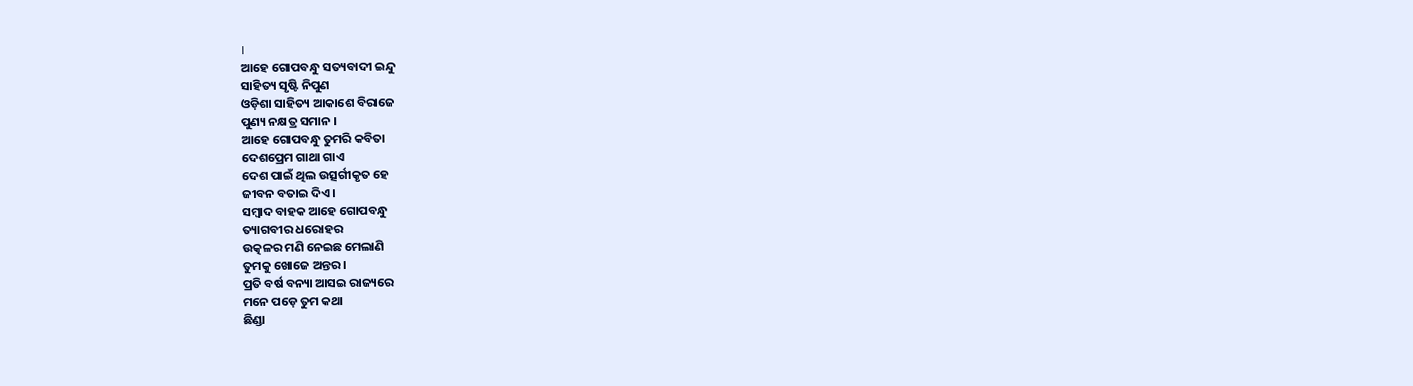।
ଆହେ ଗୋପବନ୍ଧୁ ସତ୍ୟବାଦୀ ଇନ୍ଦୁ
ସାହିତ୍ୟ ସୃଷ୍ଟି ନିପୁଣ
ଓଡ଼ିଶା ସାହିତ୍ୟ ଆକାଶେ ବିରାଜେ
ପୁଣ୍ୟ ନକ୍ଷତ୍ର ସମାନ ।
ଆହେ ଗୋପବନ୍ଧୁ ତୁମରି କବିତା
ଦେଶପ୍ରେମ ଗାଥା ଗାଏ
ଦେଶ ପାଇଁ ଥିଲ ଉତ୍ସର୍ଗୀକୃତ ହେ
ଜୀବନ ବତାଇ ଦିଏ ।
ସମ୍ବାଦ ବାହକ ଆହେ ଗୋପବନ୍ଧୁ
ତ୍ୟାଗବୀର ଧରୋହର
ଉତ୍କଳର ମଣି ନେଇଛ ମେଲାଣି
ତୁମକୁ ଖୋଜେ ଅନ୍ତର ।
ପ୍ରତି ବର୍ଷ ବନ୍ୟା ଆସଇ ରାଜ୍ୟରେ
ମନେ ପଡ଼େ ତୁମ କଥା
ଛିଣ୍ଡା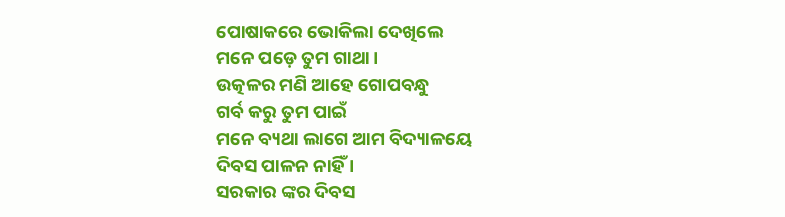ପୋଷାକରେ ଭୋକିଲା ଦେଖିଲେ
ମନେ ପଡ଼େ ତୁମ ଗାଥା ।
ଉତ୍କଳର ମଣି ଆହେ ଗୋପବନ୍ଧୁ
ଗର୍ବ କରୁ ତୁମ ପାଇଁ
ମନେ ବ୍ୟଥା ଲାଗେ ଆମ ବିଦ୍ୟାଳୟେ
ଦିବସ ପାଳନ ନାହିଁ ।
ସରକାର ଙ୍କର ଦିବସ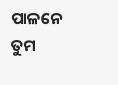ପାଳନେ
ତୁମ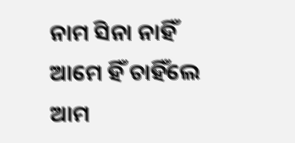ନାମ ସିନା ନାହିଁ
ଆମେ ହିଁ ଚାହିଁଲେ ଆମ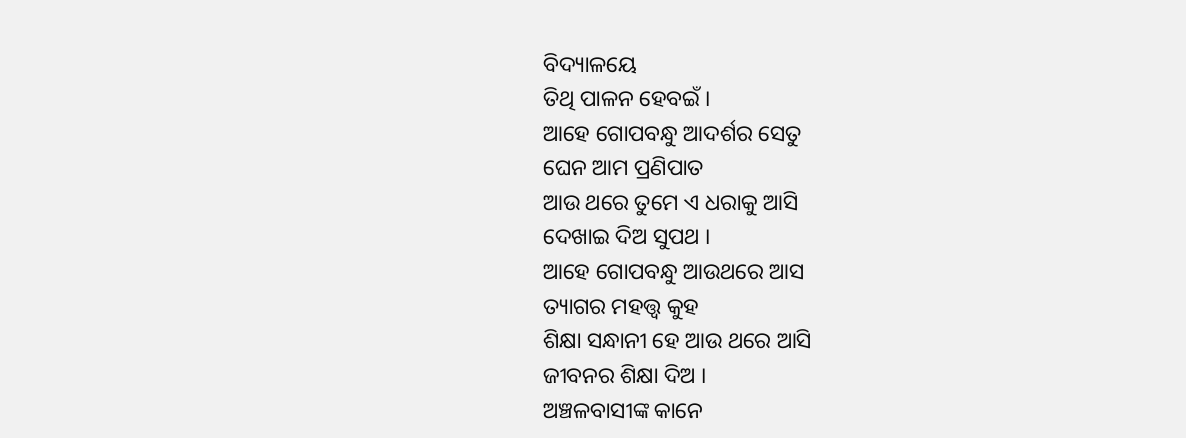ବିଦ୍ୟାଳୟେ
ତିଥି ପାଳନ ହେବଇଁ ।
ଆହେ ଗୋପବନ୍ଧୁ ଆଦର୍ଶର ସେତୁ
ଘେନ ଆମ ପ୍ରଣିପାତ
ଆଉ ଥରେ ତୁମେ ଏ ଧରାକୁ ଆସି
ଦେଖାଇ ଦିଅ ସୁପଥ ।
ଆହେ ଗୋପବନ୍ଧୁ ଆଉଥରେ ଆସ
ତ୍ୟାଗର ମହତ୍ତ୍ଵ କୁହ
ଶିକ୍ଷା ସନ୍ଧାନୀ ହେ ଆଉ ଥରେ ଆସି
ଜୀବନର ଶିକ୍ଷା ଦିଅ ।
ଅଞ୍ଚଳବାସୀଙ୍କ କାନେ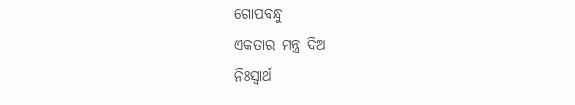ଗୋପବନ୍ଧୁ
ଏକତାର ମନ୍ତ୍ର ଦିଅ
ନିଃସ୍ୱାର୍ଥ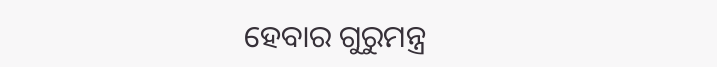ହେବାର ଗୁରୁମନ୍ତ୍ର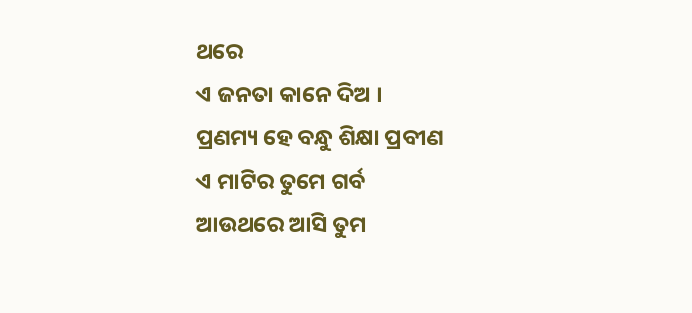ଥରେ
ଏ ଜନତା କାନେ ଦିଅ ।
ପ୍ରଣମ୍ୟ ହେ ବନ୍ଧୁ ଶିକ୍ଷା ପ୍ରବୀଣ
ଏ ମାଟିର ତୁମେ ଗର୍ବ
ଆଉଥରେ ଆସି ତୁମ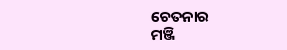ଚେତନାର
ମଞ୍ଜି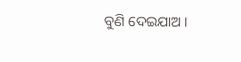ବୁଣି ଦେଇଯାଅ ।